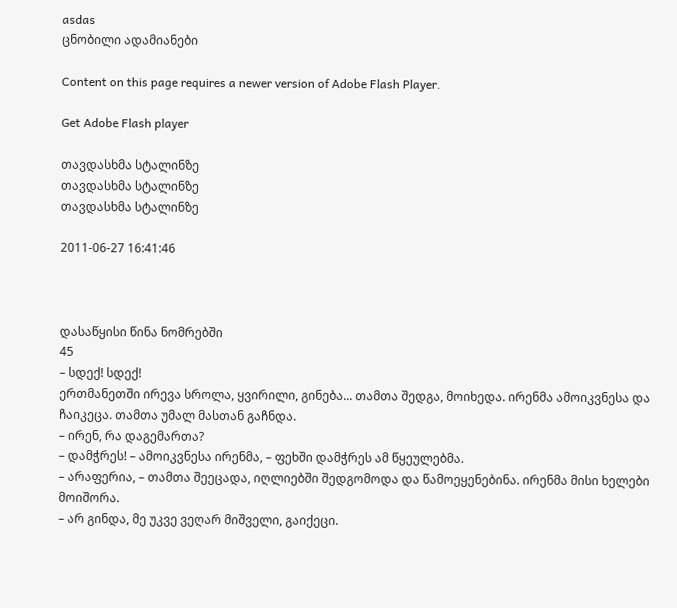asdas
ცნობილი ადამიანები

Content on this page requires a newer version of Adobe Flash Player.

Get Adobe Flash player

თავდასხმა სტალინზე
თავდასხმა სტალინზე
თავდასხმა სტალინზე

2011-06-27 16:41:46



დასაწყისი წინა ნომრებში
45
– სდექ! სდექ!
ერთმანეთში ირევა სროლა, ყვირილი, გინება... თამთა შედგა, მოიხედა. ირენმა ამოიკვნესა და ჩაიკეცა. თამთა უმალ მასთან გაჩნდა.
– ირენ, რა დაგემართა?
– დამჭრეს! – ამოიკვნესა ირენმა, – ფეხში დამჭრეს ამ წყეულებმა.
– არაფერია, – თამთა შეეცადა, იღლიებში შედგომოდა და წამოეყენებინა. ირენმა მისი ხელები მოიშორა.
– არ გინდა, მე უკვე ვეღარ მიშველი, გაიქეცი.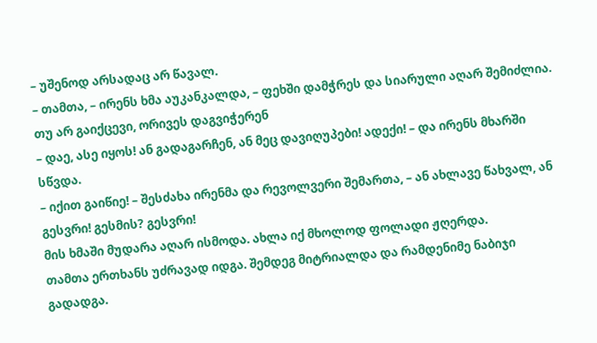– უშენოდ არსადაც არ წავალ.
– თამთა, – ირენს ხმა აუკანკალდა, – ფეხში დამჭრეს და სიარული აღარ შემიძლია. თუ არ გაიქცევი, ორივეს დაგვიჭერენ
– დაე, ასე იყოს! ან გადაგარჩენ, ან მეც დავიღუპები! ადექი! – და ირენს მხარში სწვდა.
– იქით გაიწიე! – შესძახა ირენმა და რევოლვერი შემართა, – ან ახლავე წახვალ, ან გესვრი! გესმის? გესვრი!
მის ხმაში მუდარა აღარ ისმოდა. ახლა იქ მხოლოდ ფოლადი ჟღერდა.
თამთა ერთხანს უძრავად იდგა. შემდეგ მიტრიალდა და რამდენიმე ნაბიჯი გადადგა.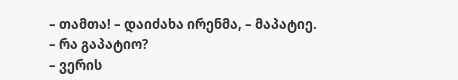– თამთა! – დაიძახა ირენმა, – მაპატიე.
– რა გაპატიო?
– ვერის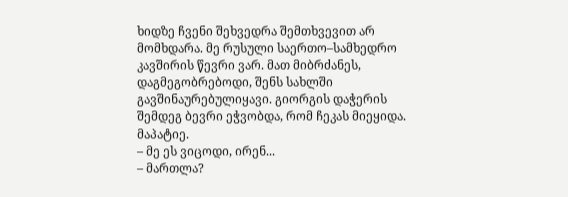ხიდზე ჩვენი შეხვედრა შემთხვევით არ მომხდარა. მე რუსული საერთო–სამხედრო კავშირის წევრი ვარ. მათ მიბრძანეს, დაგმეგობრებოდი, შენს სახლში გავშინაურებულიყავი. გიორგის დაჭერის შემდეგ ბევრი ეჭვობდა, რომ ჩეკას მიეყიდა. მაპატიე.
– მე ეს ვიცოდი, ირენ...
– მართლა?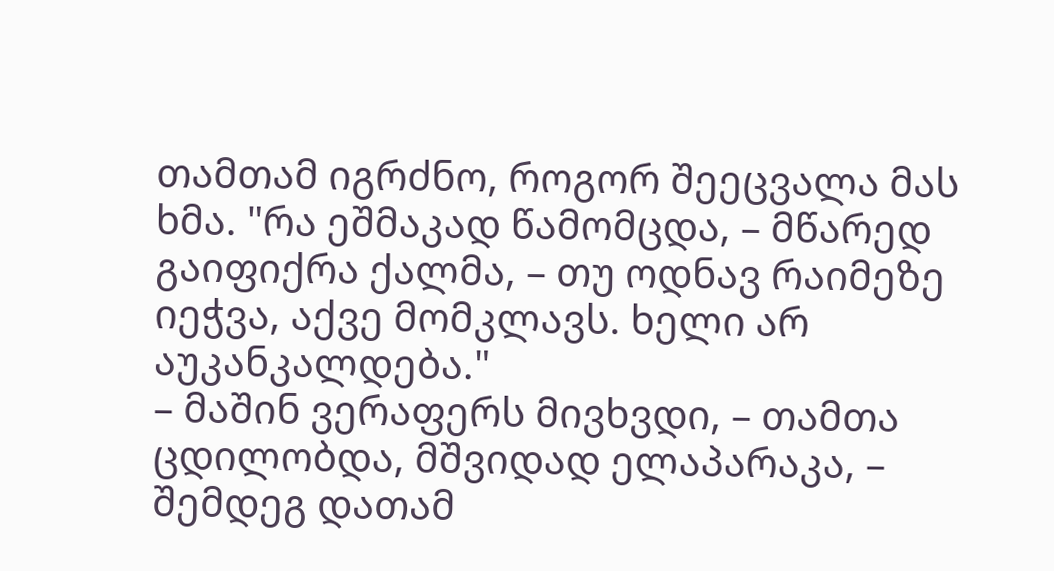თამთამ იგრძნო, როგორ შეეცვალა მას ხმა. "რა ეშმაკად წამომცდა, – მწარედ გაიფიქრა ქალმა, – თუ ოდნავ რაიმეზე იეჭვა, აქვე მომკლავს. ხელი არ აუკანკალდება."
– მაშინ ვერაფერს მივხვდი, – თამთა ცდილობდა, მშვიდად ელაპარაკა, – შემდეგ დათამ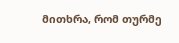მითხრა, რომ თურმე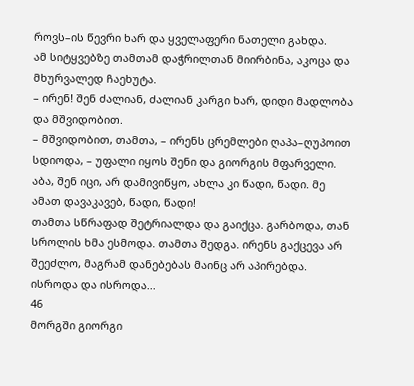როვს–ის წევრი ხარ და ყველაფერი ნათელი გახდა.
ამ სიტყვებზე თამთამ დაჭრილთან მიირბინა, აკოცა და მხურვალედ ჩაეხუტა.
– ირენ! შენ ძალიან, ძალიან კარგი ხარ, დიდი მადლობა და მშვიდობით.
– მშვიდობით, თამთა, – ირენს ცრემლები ღაპა–ღუპოით სდიოდა, – უფალი იყოს შენი და გიორგის მფარველი. აბა, შენ იცი, არ დამივიწყო, ახლა კი წადი, წადი. მე ამათ დავაკავებ, წადი, წადი!
თამთა სწრაფად შეტრიალდა და გაიქცა. გარბოდა, თან სროლის ხმა ესმოდა. თამთა შედგა. ირენს გაქცევა არ შეეძლო, მაგრამ დანებებას მაინც არ აპირებდა. ისროდა და ისროდა...
46
მორგში გიორგი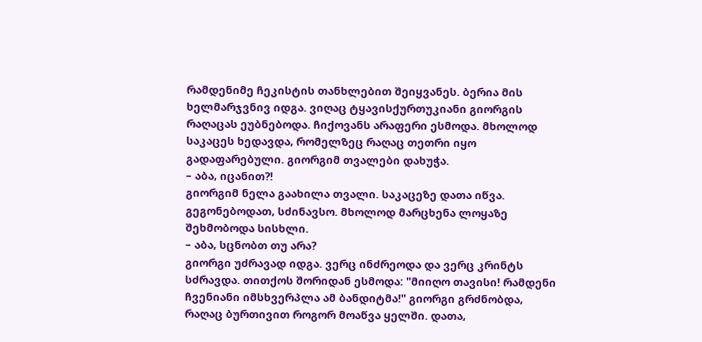რამდენიმე ჩეკისტის თანხლებით შეიყვანეს. ბერია მის ხელმარჯვნივ იდგა. ვიღაც ტყავისქურთუკიანი გიორგის რაღაცას ეუბნებოდა. ჩიქოვანს არაფერი ესმოდა. მხოლოდ საკაცეს ხედავდა, რომელზეც რაღაც თეთრი იყო გადაფარებული. გიორგიმ თვალები დახუჭა.
– აბა, იცანით?!
გიორგიმ ნელა გაახილა თვალი. საკაცეზე დათა იწვა. გეგონებოდათ, სძინავსო. მხოლოდ მარცხენა ლოყაზე შეხმობოდა სისხლი.
– აბა, სცნობთ თუ არა?
გიორგი უძრავად იდგა. ვერც ინძრეოდა და ვერც კრინტს სძრავდა. თითქოს შორიდან ესმოდა: "მიიღო თავისი! რამდენი ჩვენიანი იმსხვერპლა ამ ბანდიტმა!" გიორგი გრძნობდა, რაღაც ბურთივით როგორ მოაწვა ყელში. დათა,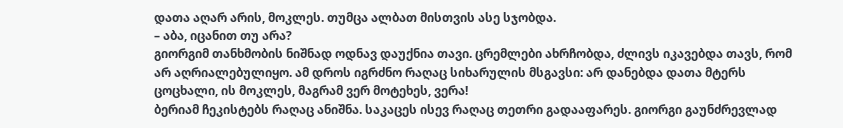დათა აღარ არის, მოკლეს. თუმცა ალბათ მისთვის ასე სჯობდა.
– აბა, იცანით თუ არა?
გიორგიმ თანხმობის ნიშნად ოდნავ დაუქნია თავი. ცრემლები ახრჩობდა, ძლივს იკავებდა თავს, რომ არ აღრიალებულიყო. ამ დროს იგრძნო რაღაც სიხარულის მსგავსი: არ დანებდა დათა მტერს ცოცხალი, ის მოკლეს, მაგრამ ვერ მოტეხეს, ვერა!
ბერიამ ჩეკისტებს რაღაც ანიშნა. საკაცეს ისევ რაღაც თეთრი გადააფარეს. გიორგი გაუნძრევლად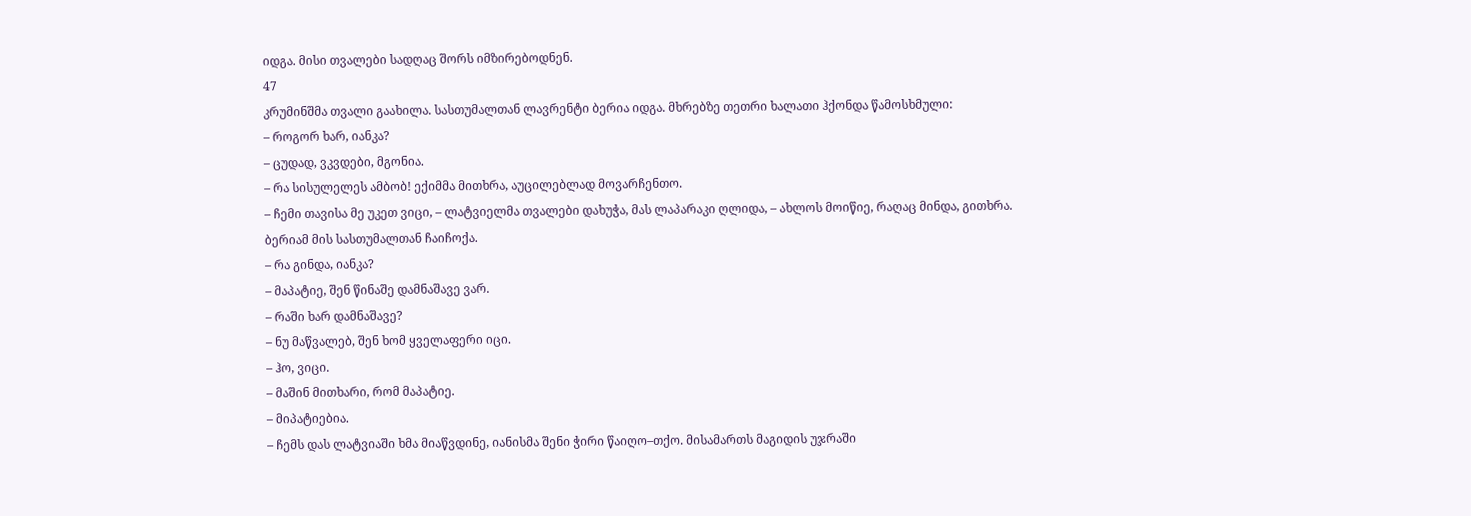იდგა. მისი თვალები სადღაც შორს იმზირებოდნენ.
47
კრუმინშმა თვალი გაახილა. სასთუმალთან ლავრენტი ბერია იდგა. მხრებზე თეთრი ხალათი ჰქონდა წამოსხმული:
– როგორ ხარ, იანკა?
– ცუდად, ვკვდები, მგონია.
– რა სისულელეს ამბობ! ექიმმა მითხრა, აუცილებლად მოვარჩენთო.
– ჩემი თავისა მე უკეთ ვიცი, – ლატვიელმა თვალები დახუჭა, მას ლაპარაკი ღლიდა, – ახლოს მოიწიე, რაღაც მინდა, გითხრა.
ბერიამ მის სასთუმალთან ჩაიჩოქა.
– რა გინდა, იანკა?
– მაპატიე, შენ წინაშე დამნაშავე ვარ.
– რაში ხარ დამნაშავე?
– ნუ მაწვალებ, შენ ხომ ყველაფერი იცი.
– ჰო, ვიცი.
– მაშინ მითხარი, რომ მაპატიე.
– მიპატიებია.
– ჩემს დას ლატვიაში ხმა მიაწვდინე, იანისმა შენი ჭირი წაიღო–თქო. მისამართს მაგიდის უჯრაში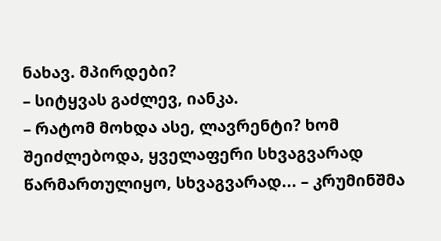ნახავ. მპირდები?
– სიტყვას გაძლევ, იანკა.
– რატომ მოხდა ასე, ლავრენტი? ხომ შეიძლებოდა, ყველაფერი სხვაგვარად წარმართულიყო, სხვაგვარად... – კრუმინშმა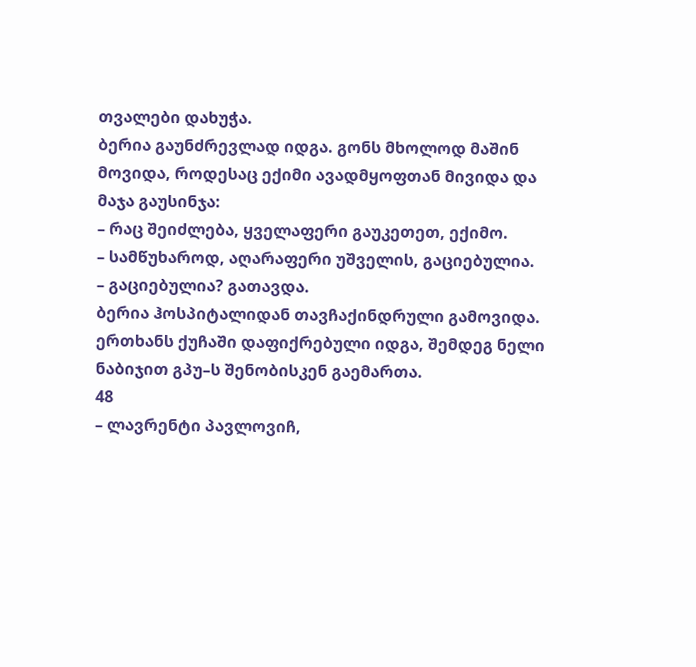თვალები დახუჭა.
ბერია გაუნძრევლად იდგა. გონს მხოლოდ მაშინ მოვიდა, როდესაც ექიმი ავადმყოფთან მივიდა და მაჯა გაუსინჯა:
– რაც შეიძლება, ყველაფერი გაუკეთეთ, ექიმო.
– სამწუხაროდ, აღარაფერი უშველის, გაციებულია.
– გაციებულია? გათავდა.
ბერია ჰოსპიტალიდან თავჩაქინდრული გამოვიდა. ერთხანს ქუჩაში დაფიქრებული იდგა, შემდეგ ნელი ნაბიჯით გპუ–ს შენობისკენ გაემართა.
48
– ლავრენტი პავლოვიჩ,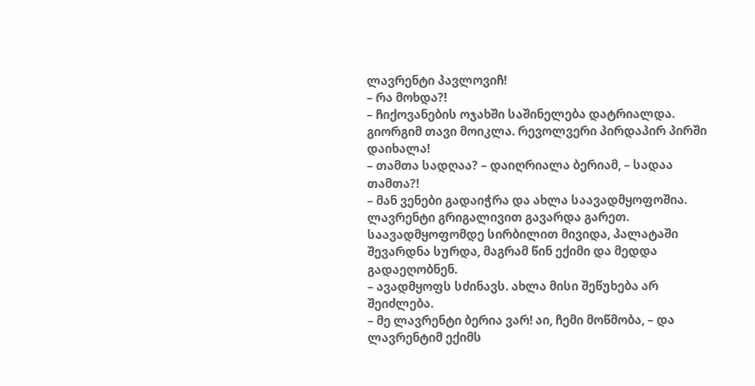ლავრენტი პავლოვიჩ!
– რა მოხდა?!
– ჩიქოვანების ოჯახში საშინელება დატრიალდა. გიორგიმ თავი მოიკლა. რევოლვერი პირდაპირ პირში დაიხალა!
– თამთა სადღაა? – დაიღრიალა ბერიამ, – სადაა თამთა?!
– მან ვენები გადაიჭრა და ახლა საავადმყოფოშია.
ლავრენტი გრიგალივით გავარდა გარეთ. საავადმყოფომდე სირბილით მივიდა, პალატაში შევარდნა სურდა, მაგრამ წინ ექიმი და მედდა გადაეღობნენ.
– ავადმყოფს სძინავს. ახლა მისი შეწუხება არ შეიძლება.
– მე ლავრენტი ბერია ვარ! აი, ჩემი მოწმობა, – და ლავრენტიმ ექიმს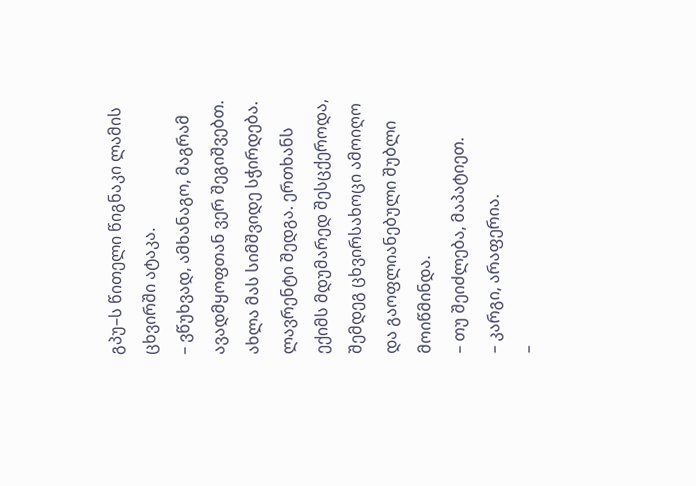გპუ–ს წითელი წიგნაკი ლამის ცხვირში ატაკა.
– ვწუხვად, ამხანაგო, მაგრამ ავადმყოფთან ვერ შეგიშვებთ. ახლა მას სიმშვიდე სჭირდება.
ლავრენტი შედგა. ერთხანს ექიმს მდუმარედ შესცქეროდა, შემდეგ ცხვირსახოცი ამოიღო და გაოფლიანებული შუბლი მოიწმინდა.
– თუ შეიძლება, მაპატიეთ.
– კარგი, არაფერია.
–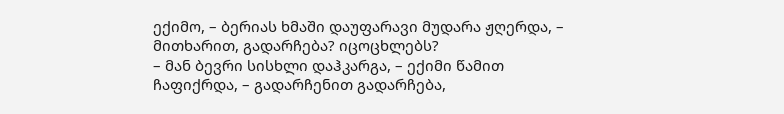ექიმო, – ბერიას ხმაში დაუფარავი მუდარა ჟღერდა, – მითხარით, გადარჩება? იცოცხლებს?
– მან ბევრი სისხლი დაჰკარგა, – ექიმი წამით ჩაფიქრდა, – გადარჩენით გადარჩება,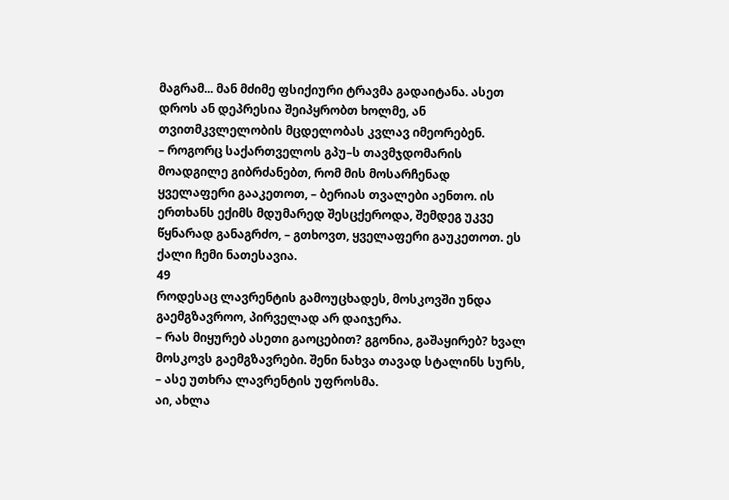მაგრამ... მან მძიმე ფსიქიური ტრავმა გადაიტანა. ასეთ დროს ან დეპრესია შეიპყრობთ ხოლმე, ან თვითმკვლელობის მცდელობას კვლავ იმეორებენ.
– როგორც საქართველოს გპუ–ს თავმჯდომარის მოადგილე გიბრძანებთ, რომ მის მოსარჩენად ყველაფერი გააკეთოთ, – ბერიას თვალები აენთო. ის ერთხანს ექიმს მდუმარედ შესცქეროდა, შემდეგ უკვე წყნარად განაგრძო, – გთხოვთ, ყველაფერი გაუკეთოთ. ეს ქალი ჩემი ნათესავია.
49
როდესაც ლავრენტის გამოუცხადეს, მოსკოვში უნდა გაემგზავროო, პირველად არ დაიჯერა.
– რას მიყურებ ასეთი გაოცებით? გგონია, გაშაყირებ? ხვალ მოსკოვს გაემგზავრები. შენი ნახვა თავად სტალინს სურს, – ასე უთხრა ლავრენტის უფროსმა.
აი, ახლა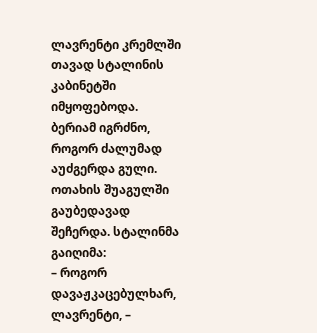ლავრენტი კრემლში თავად სტალინის კაბინეტში იმყოფებოდა. ბერიამ იგრძნო, როგორ ძალუმად აუძგერდა გული. ოთახის შუაგულში გაუბედავად შეჩერდა. სტალინმა გაიღიმა:
– როგორ დავაჟკაცებულხარ, ლავრენტი, –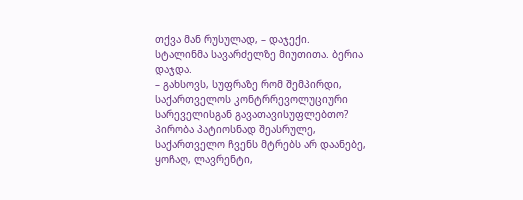თქვა მან რუსულად, – დაჯექი.
სტალინმა სავარძელზე მიუთითა. ბერია დაჯდა.
– გახსოვს, სუფრაზე რომ შემპირდი, საქართველოს კონტრრევოლუციური სარეველისგან გავათავისუფლებთო? პირობა პატიოსნად შეასრულე, საქართველო ჩვენს მტრებს არ დაანებე, ყოჩაღ, ლავრენტი,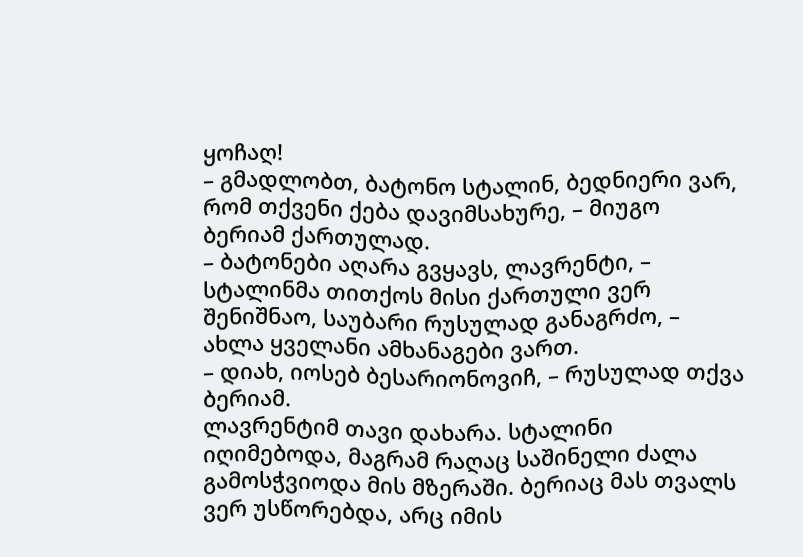ყოჩაღ!
– გმადლობთ, ბატონო სტალინ, ბედნიერი ვარ, რომ თქვენი ქება დავიმსახურე, – მიუგო ბერიამ ქართულად.
– ბატონები აღარა გვყავს, ლავრენტი, – სტალინმა თითქოს მისი ქართული ვერ შენიშნაო, საუბარი რუსულად განაგრძო, – ახლა ყველანი ამხანაგები ვართ.
– დიახ, იოსებ ბესარიონოვიჩ, – რუსულად თქვა ბერიამ.
ლავრენტიმ თავი დახარა. სტალინი იღიმებოდა, მაგრამ რაღაც საშინელი ძალა გამოსჭვიოდა მის მზერაში. ბერიაც მას თვალს ვერ უსწორებდა, არც იმის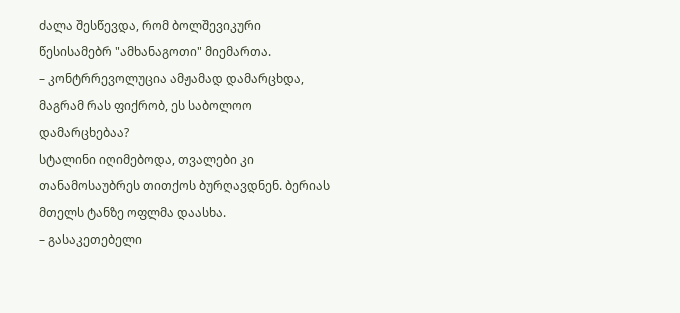ძალა შესწევდა, რომ ბოლშევიკური წესისამებრ "ამხანაგოთი" მიემართა.
– კონტრრევოლუცია ამჟამად დამარცხდა, მაგრამ რას ფიქრობ, ეს საბოლოო დამარცხებაა?
სტალინი იღიმებოდა, თვალები კი თანამოსაუბრეს თითქოს ბურღავდნენ. ბერიას მთელს ტანზე ოფლმა დაასხა.
– გასაკეთებელი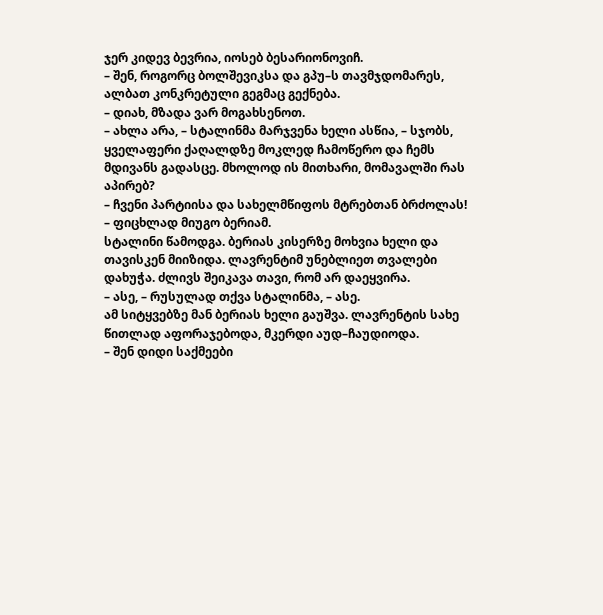ჯერ კიდევ ბევრია, იოსებ ბესარიონოვიჩ.
– შენ, როგორც ბოლშევიკსა და გპუ–ს თავმჯდომარეს, ალბათ კონკრეტული გეგმაც გექნება.
– დიახ, მზადა ვარ მოგახსენოთ.
– ახლა არა, – სტალინმა მარჯვენა ხელი ასწია, – სჯობს, ყველაფერი ქაღალდზე მოკლედ ჩამოწერო და ჩემს მდივანს გადასცე. მხოლოდ ის მითხარი, მომავალში რას აპირებ?
– ჩვენი პარტიისა და სახელმწიფოს მტრებთან ბრძოლას! – ფიცხლად მიუგო ბერიამ.
სტალინი წამოდგა. ბერიას კისერზე მოხვია ხელი და თავისკენ მიიზიდა. ლავრენტიმ უნებლიეთ თვალები დახუჭა. ძლივს შეიკავა თავი, რომ არ დაეყვირა.
– ასე, – რუსულად თქვა სტალინმა, – ასე.
ამ სიტყვებზე მან ბერიას ხელი გაუშვა. ლავრენტის სახე წითლად აფორაჯებოდა, მკერდი აუდ–ჩაუდიოდა.
– შენ დიდი საქმეები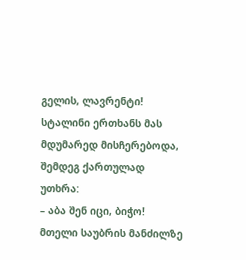გელის, ლავრენტი!
სტალინი ერთხანს მას მდუმარედ მისჩერებოდა, შემდეგ ქართულად უთხრა:
– აბა შენ იცი, ბიჭო!
მთელი საუბრის მანძილზე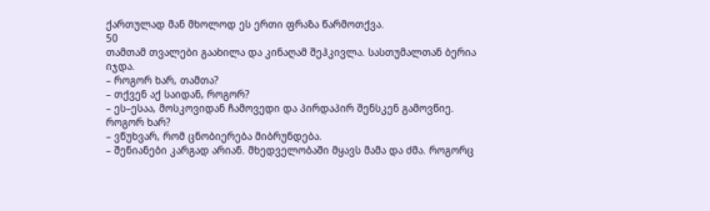ქართულად მან მხოლოდ ეს ერთი ფრაზა წარმოთქვა.
50
თამთამ თვალები გაახილა და კინაღამ შეჰკივლა. სასთუმალთან ბერია იჯდა.
– როგორ ხარ, თამთა?
– თქვენ აქ საიდან, როგორ?
– ეს–ესაა, მოსკოვიდან ჩამოვედი და პირდაპირ შენსკენ გამოვწიე. როგორ ხარ?
– ვწუხვარ, რომ ცნობიერება მიბრუნდება.
– შენიანები კარგად არიან. მხედველობაში მყავს მამა და ძმა. როგორც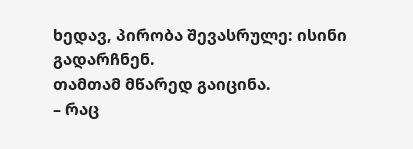ხედავ, პირობა შევასრულე: ისინი გადარჩნენ.
თამთამ მწარედ გაიცინა.
– რაც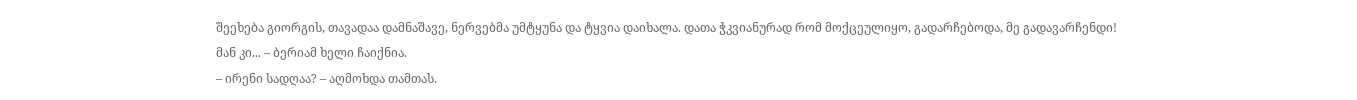შეეხება გიორგის, თავადაა დამნაშავე, ნერვებმა უმტყუნა და ტყვია დაიხალა. დათა ჭკვიანურად რომ მოქცეულიყო, გადარჩებოდა, მე გადავარჩენდი! მან კი... – ბერიამ ხელი ჩაიქნია.
– ირენი სადღაა? – აღმოხდა თამთას.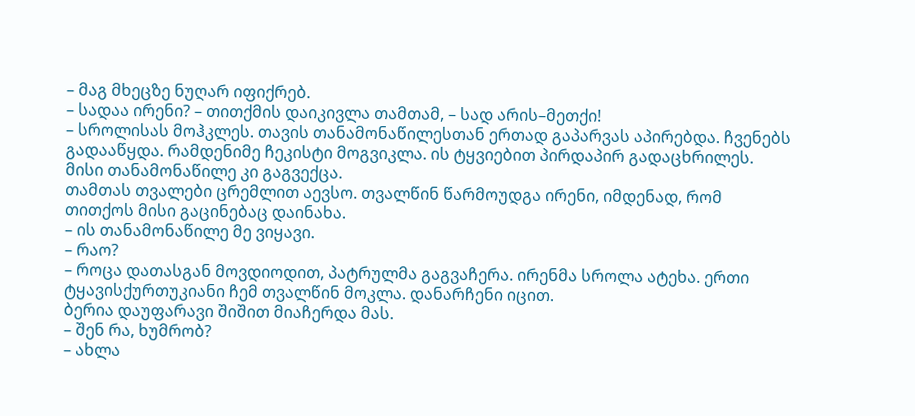– მაგ მხეცზე ნუღარ იფიქრებ.
– სადაა ირენი? – თითქმის დაიკივლა თამთამ, – სად არის–მეთქი!
– სროლისას მოჰკლეს. თავის თანამონაწილესთან ერთად გაპარვას აპირებდა. ჩვენებს გადააწყდა. რამდენიმე ჩეკისტი მოგვიკლა. ის ტყვიებით პირდაპირ გადაცხრილეს. მისი თანამონაწილე კი გაგვექცა.
თამთას თვალები ცრემლით აევსო. თვალწინ წარმოუდგა ირენი, იმდენად, რომ თითქოს მისი გაცინებაც დაინახა.
– ის თანამონაწილე მე ვიყავი.
– რაო?
– როცა დათასგან მოვდიოდით, პატრულმა გაგვაჩერა. ირენმა სროლა ატეხა. ერთი ტყავისქურთუკიანი ჩემ თვალწინ მოკლა. დანარჩენი იცით.
ბერია დაუფარავი შიშით მიაჩერდა მას.
– შენ რა, ხუმრობ?
– ახლა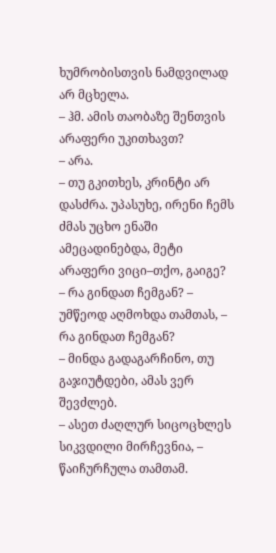ხუმრობისთვის ნამდვილად არ მცხელა.
– ჰმ. ამის თაობაზე შენთვის არაფერი უკითხავთ?
– არა.
– თუ გკითხეს, კრინტი არ დასძრა. უპასუხე, ირენი ჩემს ძმას უცხო ენაში ამეცადინებდა, მეტი არაფერი ვიცი–თქო, გაიგე?
– რა გინდათ ჩემგან? – უმწეოდ აღმოხდა თამთას, – რა გინდათ ჩემგან?
– მინდა გადაგარჩინო, თუ გაჯიუტდები, ამას ვერ შევძლებ.
– ასეთ ძაღლურ სიცოცხლეს სიკვდილი მირჩევნია, – წაიჩურჩულა თამთამ.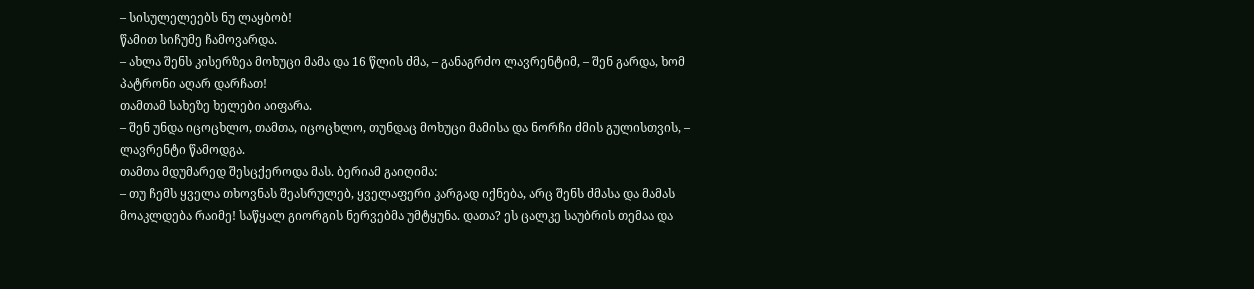– სისულელეებს ნუ ლაყბობ!
წამით სიჩუმე ჩამოვარდა.
– ახლა შენს კისერზეა მოხუცი მამა და 16 წლის ძმა, – განაგრძო ლავრენტიმ, – შენ გარდა, ხომ პატრონი აღარ დარჩათ!
თამთამ სახეზე ხელები აიფარა.
– შენ უნდა იცოცხლო, თამთა, იცოცხლო, თუნდაც მოხუცი მამისა და ნორჩი ძმის გულისთვის, – ლავრენტი წამოდგა.
თამთა მდუმარედ შესცქეროდა მას. ბერიამ გაიღიმა:
– თუ ჩემს ყველა თხოვნას შეასრულებ, ყველაფერი კარგად იქნება, არც შენს ძმასა და მამას მოაკლდება რაიმე! საწყალ გიორგის ნერვებმა უმტყუნა. დათა? ეს ცალკე საუბრის თემაა და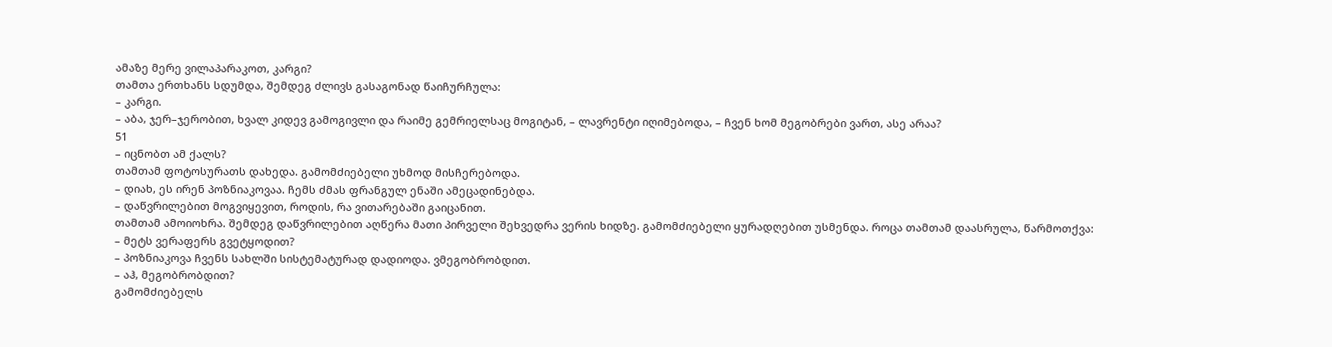ამაზე მერე ვილაპარაკოთ, კარგი?
თამთა ერთხანს სდუმდა, შემდეგ ძლივს გასაგონად წაიჩურჩულა:
– კარგი.
– აბა, ჯერ–ჯერობით, ხვალ კიდევ გამოგივლი და რაიმე გემრიელსაც მოგიტან, – ლავრენტი იღიმებოდა, – ჩვენ ხომ მეგობრები ვართ, ასე არაა?
51
– იცნობთ ამ ქალს?
თამთამ ფოტოსურათს დახედა. გამომძიებელი უხმოდ მისჩერებოდა.
– დიახ, ეს ირენ პოზნიაკოვაა. ჩემს ძმას ფრანგულ ენაში ამეცადინებდა.
– დაწვრილებით მოგვიყევით, როდის, რა ვითარებაში გაიცანით.
თამთამ ამოიოხრა. შემდეგ დაწვრილებით აღწერა მათი პირველი შეხვედრა ვერის ხიდზე. გამომძიებელი ყურადღებით უსმენდა. როცა თამთამ დაასრულა, წარმოთქვა:
– მეტს ვერაფერს გვეტყოდით?
– პოზნიაკოვა ჩვენს სახლში სისტემატურად დადიოდა. ვმეგობრობდით.
– აჰ, მეგობრობდით?
გამომძიებელს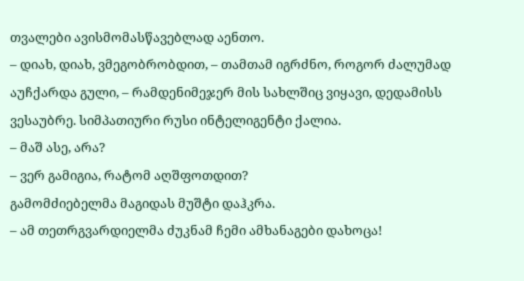თვალები ავისმომასწავებლად აენთო.
– დიახ, დიახ, ვმეგობრობდით, – თამთამ იგრძნო, როგორ ძალუმად აუჩქარდა გული, – რამდენიმეჯერ მის სახლშიც ვიყავი, დედამისს ვესაუბრე. სიმპათიური რუსი ინტელიგენტი ქალია.
– მაშ ასე, არა?
– ვერ გამიგია, რატომ აღშფოთდით?
გამომძიებელმა მაგიდას მუშტი დაჰკრა.
– ამ თეთრგვარდიელმა ძუკნამ ჩემი ამხანაგები დახოცა!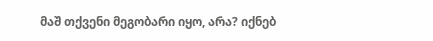მაშ თქვენი მეგობარი იყო, არა? იქნებ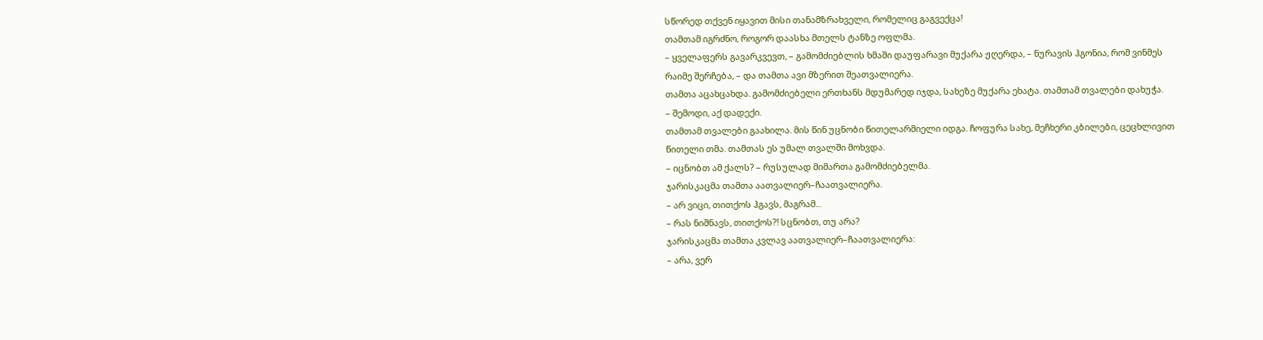სწორედ თქვენ იყავით მისი თანამზრახველი, რომელიც გაგვექცა!
თამთამ იგრძნო, როგორ დაასხა მთელს ტანზე ოფლმა.
– ყველაფერს გავარკვევთ, – გამომძიებლის ხმაში დაუფარავი მუქარა ჟღერდა, – ნურავის ჰგონია, რომ ვინმეს რაიმე შერჩება, – და თამთა ავი მზერით შეათვალიერა.
თამთა აცახცახდა. გამომძიებელი ერთხანს მდუმარედ იჯდა, სახეზე მუქარა ეხატა. თამთამ თვალები დახუჭა.
– შემოდი, აქ დადექი.
თამთამ თვალები გაახილა. მის წინ უცნობი წითელარმიელი იდგა. ჩოფურა სახე, მეჩხერი კბილები, ცეცხლივით წითელი თმა. თამთას ეს უმალ თვალში მოხვდა.
– იცნობთ ამ ქალს? – რუსულად მიმართა გამომძიებელმა.
ჯარისკაცმა თამთა აათვალიერ–ჩაათვალიერა.
– არ ვიცი, თითქოს ჰგავს, მაგრამ...
– რას ნიშნავს, თითქოს?! სცნობთ, თუ არა?
ჯარისკაცმა თამთა კვლავ აათვალიერ–ჩაათვალიერა:
– არა, ვერ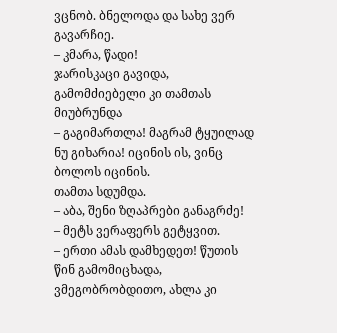ვცნობ. ბნელოდა და სახე ვერ გავარჩიე.
– კმარა, წადი!
ჯარისკაცი გავიდა, გამომძიებელი კი თამთას მიუბრუნდა
– გაგიმართლა! მაგრამ ტყუილად ნუ გიხარია! იცინის ის, ვინც ბოლოს იცინის.
თამთა სდუმდა.
– აბა, შენი ზღაპრები განაგრძე!
– მეტს ვერაფერს გეტყვით.
– ერთი ამას დამხედეთ! წუთის წინ გამომიცხადა, ვმეგობრობდითო, ახლა კი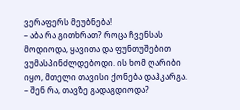ვერაფერს მეუბნება!
– აბა რა გითხრათ? როცა ჩვენსას მოდიოდა, ყავითა და ფუნთუშებით ვუმასპინძლდებოდი. ის ხომ ღარიბი იყო, მთელი თავისი ქონება დაჰკარგა.
– შენ რა, თავზე გადაგდიოდა?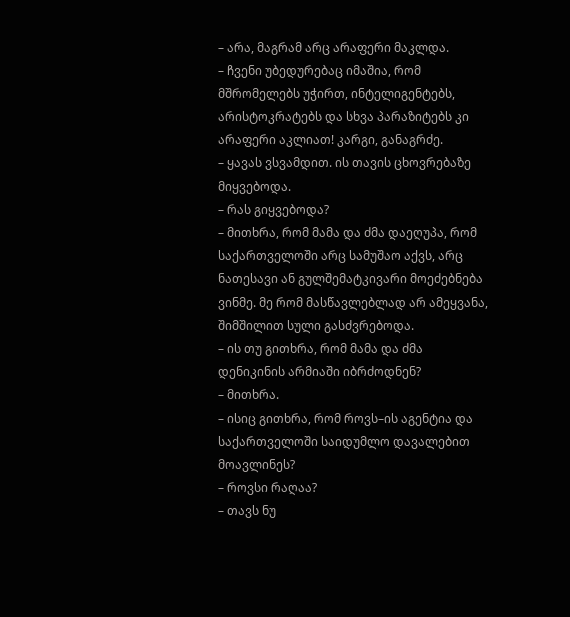– არა, მაგრამ არც არაფერი მაკლდა.
– ჩვენი უბედურებაც იმაშია, რომ მშრომელებს უჭირთ, ინტელიგენტებს, არისტოკრატებს და სხვა პარაზიტებს კი არაფერი აკლიათ! კარგი, განაგრძე.
– ყავას ვსვამდით. ის თავის ცხოვრებაზე მიყვებოდა.
– რას გიყვებოდა?
– მითხრა, რომ მამა და ძმა დაეღუპა, რომ საქართველოში არც სამუშაო აქვს, არც ნათესავი ან გულშემატკივარი მოეძებნება ვინმე. მე რომ მასწავლებლად არ ამეყვანა, შიმშილით სული გასძვრებოდა.
– ის თუ გითხრა, რომ მამა და ძმა დენიკინის არმიაში იბრძოდნენ?
– მითხრა.
– ისიც გითხრა, რომ როვს–ის აგენტია და საქართველოში საიდუმლო დავალებით მოავლინეს?
– როვსი რაღაა?
– თავს ნუ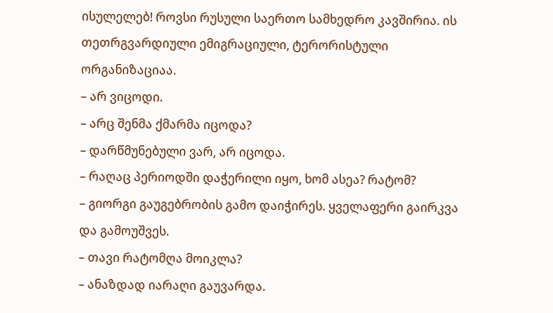ისულელებ! როვსი რუსული საერთო სამხედრო კავშირია. ის თეთრგვარდიული ემიგრაციული, ტერორისტული ორგანიზაციაა.
– არ ვიცოდი.
– არც შენმა ქმარმა იცოდა?
– დარწმუნებული ვარ, არ იცოდა.
– რაღაც პერიოდში დაჭერილი იყო, ხომ ასეა? რატომ?
– გიორგი გაუგებრობის გამო დაიჭირეს. ყველაფერი გაირკვა და გამოუშვეს.
– თავი რატომღა მოიკლა?
– ანაზდად იარაღი გაუვარდა.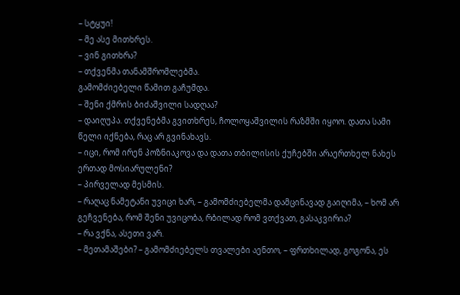– სტყუი!
– მე ასე მითხრეს.
– ვინ გითხრა?
– თქვენმა თანამშრომლებმა.
გამომძიებელი წამით გაჩუმდა.
– შენი ქმრის ბიძაშვილი სადღაა?
– დაიღუპა. თქვენებმა გვითხრეს, ჩოლოყაშვილის რაზმში იყოო. დათა სამი წელი იქნება, რაც არ გვინახავს.
– იცი, რომ ირენ პოზნიაკოვა და დათა თბილისის ქუჩებში არაერთხელ ნახეს ერთად მოსიარულენი?
– პირველად მესმის.
– რაღაც ნამეტანი უვიცი ხარ, – გამომძიებელმა დამცინავად გაიღიმა, – ხომ არ გეჩვენება, რომ შენი უვიცობა, რბილად რომ ვთქვათ, გასაკვირია?
– რა ვქნა, ასეთი ვარ.
– მეთამაშები? – გამომძიებელს თვალები აენთო, – ფრთხილად, გოგონა, ეს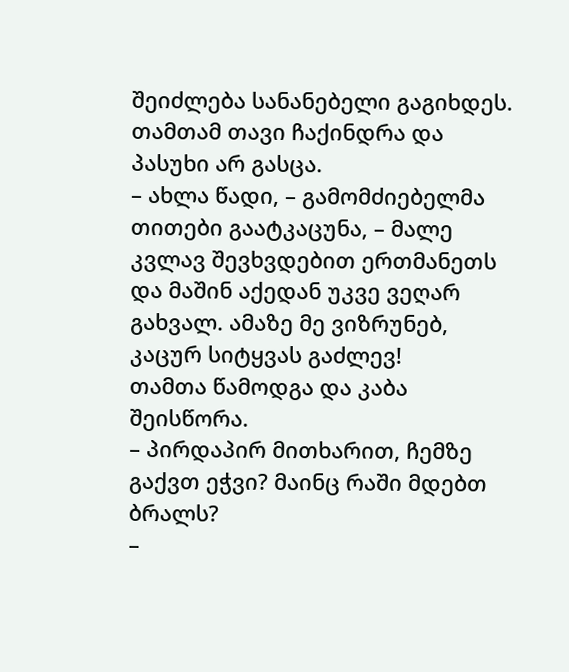შეიძლება სანანებელი გაგიხდეს.
თამთამ თავი ჩაქინდრა და პასუხი არ გასცა.
– ახლა წადი, – გამომძიებელმა თითები გაატკაცუნა, – მალე კვლავ შევხვდებით ერთმანეთს და მაშინ აქედან უკვე ვეღარ გახვალ. ამაზე მე ვიზრუნებ, კაცურ სიტყვას გაძლევ!
თამთა წამოდგა და კაბა შეისწორა.
– პირდაპირ მითხარით, ჩემზე გაქვთ ეჭვი? მაინც რაში მდებთ ბრალს?
–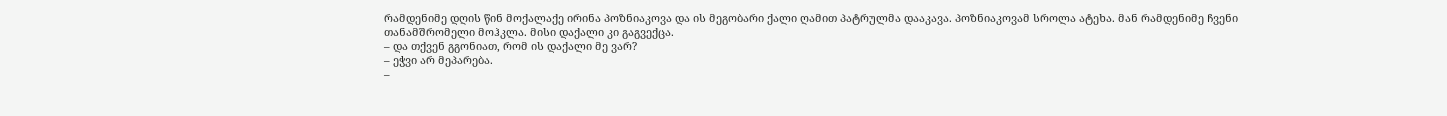რამდენიმე დღის წინ მოქალაქე ირინა პოზნიაკოვა და ის მეგობარი ქალი ღამით პატრულმა დააკავა. პოზნიაკოვამ სროლა ატეხა. მან რამდენიმე ჩვენი თანამშრომელი მოჰკლა. მისი დაქალი კი გაგვექცა.
– და თქვენ გგონიათ, რომ ის დაქალი მე ვარ?
– ეჭვი არ მეპარება.
–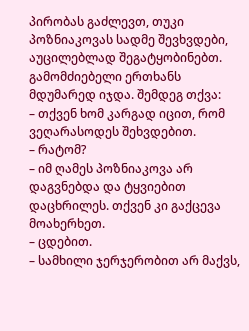პირობას გაძლევთ, თუკი პოზნიაკოვას სადმე შევხვდები, აუცილებლად შეგატყობინებთ.
გამომძიებელი ერთხანს მდუმარედ იჯდა. შემდეგ თქვა:
– თქვენ ხომ კარგად იცით, რომ ვეღარასოდეს შეხვდებით.
– რატომ?
– იმ ღამეს პოზნიაკოვა არ დაგვნებდა და ტყვიებით დაცხრილეს. თქვენ კი გაქცევა მოახერხეთ.
– ცდებით.
– სამხილი ჯერჯერობით არ მაქვს,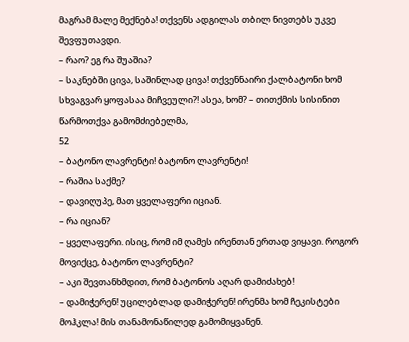მაგრამ მალე მექნება! თქვენს ადგილას თბილ ნივთებს უკვე შევფუთავდი.
– რაო? ეგ რა შუაშია?
– საკნებში ცივა, საშინლად ცივა! თქვენნაირი ქალბატონი ხომ სხვაგვარ ყოფასაა მიჩვეული?! ასეა, ხომ? – თითქმის სისინით წარმოთქვა გამომძიებელმა,
52
– ბატონო ლავრენტი! ბატონო ლავრენტი!
– რაშია საქმე?
– დავიღუპე, მათ ყველაფერი იციან.
– რა იციან?
– ყველაფერი. ისიც, რომ იმ ღამეს ირენთან ერთად ვიყავი. როგორ მოვიქცე, ბატონო ლავრენტი?
– აკი შევთანხმდით, რომ ბატონოს აღარ დამიძახებ!
– დამიჭერენ! უცილებლად დამიჭერენ! ირენმა ხომ ჩეკისტები მოჰკლა! მის თანამონაწილედ გამომიყვანენ.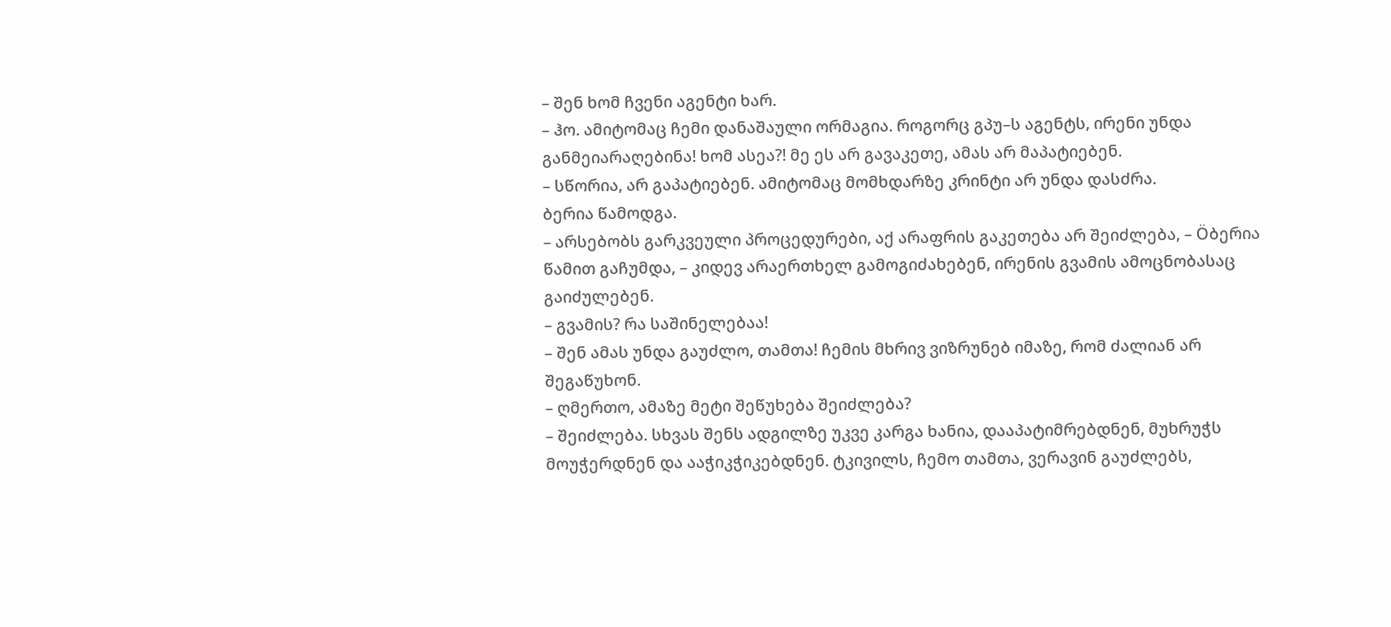– შენ ხომ ჩვენი აგენტი ხარ.
– ჰო. ამიტომაც ჩემი დანაშაული ორმაგია. როგორც გპუ–ს აგენტს, ირენი უნდა განმეიარაღებინა! ხომ ასეა?! მე ეს არ გავაკეთე, ამას არ მაპატიებენ.
– სწორია, არ გაპატიებენ. ამიტომაც მომხდარზე კრინტი არ უნდა დასძრა.
ბერია წამოდგა.
– არსებობს გარკვეული პროცედურები, აქ არაფრის გაკეთება არ შეიძლება, – Öბერია წამით გაჩუმდა, – კიდევ არაერთხელ გამოგიძახებენ, ირენის გვამის ამოცნობასაც გაიძულებენ.
– გვამის? რა საშინელებაა!
– შენ ამას უნდა გაუძლო, თამთა! ჩემის მხრივ ვიზრუნებ იმაზე, რომ ძალიან არ შეგაწუხონ.
– ღმერთო, ამაზე მეტი შეწუხება შეიძლება?
– შეიძლება. სხვას შენს ადგილზე უკვე კარგა ხანია, დააპატიმრებდნენ, მუხრუჭს მოუჭერდნენ და ააჭიკჭიკებდნენ. ტკივილს, ჩემო თამთა, ვერავინ გაუძლებს,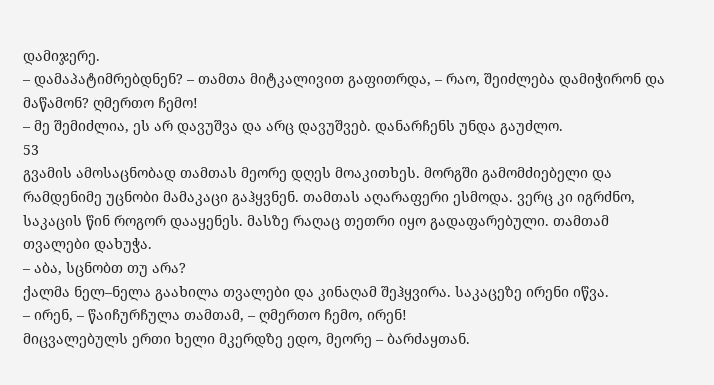დამიჯერე.
– დამაპატიმრებდნენ? – თამთა მიტკალივით გაფითრდა, – რაო, შეიძლება დამიჭირონ და მაწამონ? ღმერთო ჩემო!
– მე შემიძლია, ეს არ დავუშვა და არც დავუშვებ. დანარჩენს უნდა გაუძლო.
53
გვამის ამოსაცნობად თამთას მეორე დღეს მოაკითხეს. მორგში გამომძიებელი და რამდენიმე უცნობი მამაკაცი გაჰყვნენ. თამთას აღარაფერი ესმოდა. ვერც კი იგრძნო, საკაცის წინ როგორ დააყენეს. მასზე რაღაც თეთრი იყო გადაფარებული. თამთამ თვალები დახუჭა.
– აბა, სცნობთ თუ არა?
ქალმა ნელ–ნელა გაახილა თვალები და კინაღამ შეჰყვირა. საკაცეზე ირენი იწვა.
– ირენ, – წაიჩურჩულა თამთამ, – ღმერთო ჩემო, ირენ!
მიცვალებულს ერთი ხელი მკერდზე ედო, მეორე – ბარძაყთან.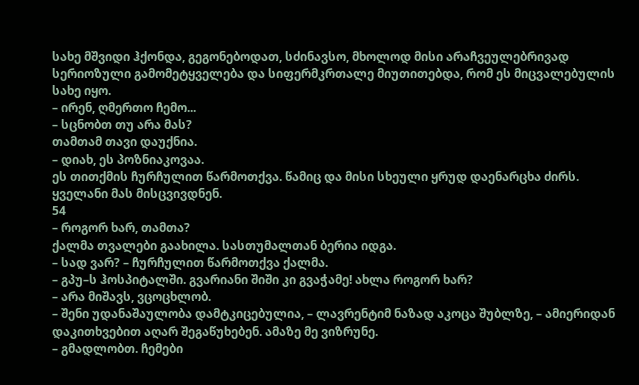სახე მშვიდი ჰქონდა, გეგონებოდათ, სძინავსო, მხოლოდ მისი არაჩვეულებრივად სერიოზული გამომეტყველება და სიფერმკრთალე მიუთითებდა, რომ ეს მიცვალებულის სახე იყო.
– ირენ, ღმერთო ჩემო...
– სცნობთ თუ არა მას?
თამთამ თავი დაუქნია.
– დიახ, ეს პოზნიაკოვაა.
ეს თითქმის ჩურჩულით წარმოთქვა. წამიც და მისი სხეული ყრუდ დაენარცხა ძირს. ყველანი მას მისცვივდნენ.
54
– როგორ ხარ, თამთა?
ქალმა თვალები გაახილა. სასთუმალთან ბერია იდგა.
– სად ვარ? – ჩურჩულით წარმოთქვა ქალმა.
– გპუ–ს ჰოსპიტალში. გვარიანი შიში კი გვაჭამე! ახლა როგორ ხარ?
– არა მიშავს, ვცოცხლობ.
– შენი უდანაშაულობა დამტკიცებულია, – ლავრენტიმ ნაზად აკოცა შუბლზე, – ამიერიდან დაკითხვებით აღარ შეგაწუხებენ. ამაზე მე ვიზრუნე.
– გმადლობთ. ჩემები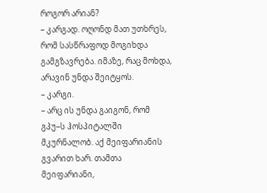როგორ არიან?
– კარგად. ოღონდ მათ უთხრეს, რომ სასწრაფოდ მოგიხდა გამგზავრება. იმაზე, რაც მოხდა, არავინ უნდა შეიტყოს.
– კარგი.
– არც ის უნდა გაიგონ, რომ გპუ–ს ჰოსპიტალში მკურნალობ. აქ მეიფარიანის გვარით ხარ. თამთა მეიფარიანი,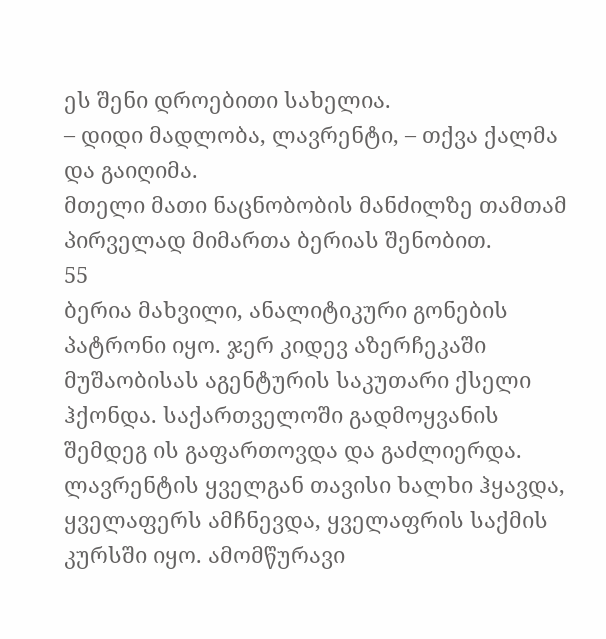ეს შენი დროებითი სახელია.
– დიდი მადლობა, ლავრენტი, – თქვა ქალმა და გაიღიმა.
მთელი მათი ნაცნობობის მანძილზე თამთამ პირველად მიმართა ბერიას შენობით.
55
ბერია მახვილი, ანალიტიკური გონების პატრონი იყო. ჯერ კიდევ აზერჩეკაში მუშაობისას აგენტურის საკუთარი ქსელი ჰქონდა. საქართველოში გადმოყვანის შემდეგ ის გაფართოვდა და გაძლიერდა. ლავრენტის ყველგან თავისი ხალხი ჰყავდა, ყველაფერს ამჩნევდა, ყველაფრის საქმის კურსში იყო. ამომწურავი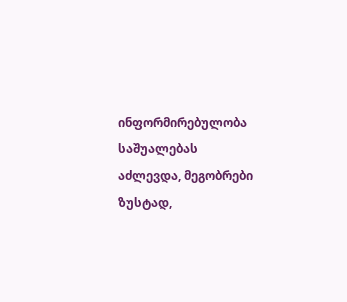ინფორმირებულობა საშუალებას აძლევდა, მეგობრები ზუსტად,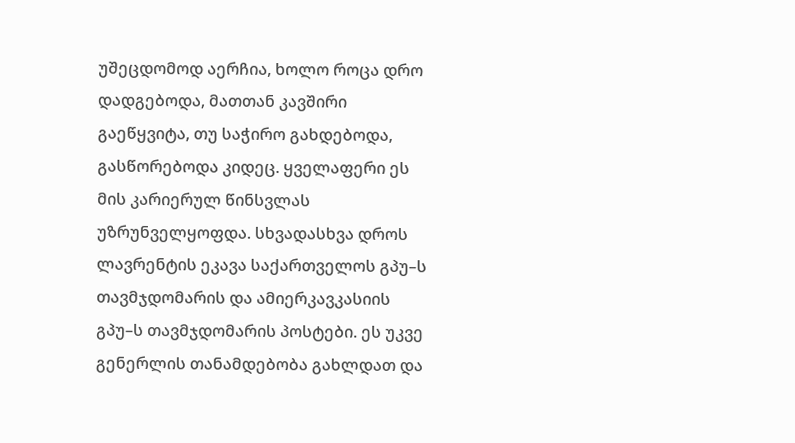უშეცდომოდ აერჩია, ხოლო როცა დრო დადგებოდა, მათთან კავშირი გაეწყვიტა, თუ საჭირო გახდებოდა, გასწორებოდა კიდეც. ყველაფერი ეს მის კარიერულ წინსვლას უზრუნველყოფდა. სხვადასხვა დროს ლავრენტის ეკავა საქართველოს გპუ–ს თავმჯდომარის და ამიერკავკასიის გპუ–ს თავმჯდომარის პოსტები. ეს უკვე გენერლის თანამდებობა გახლდათ და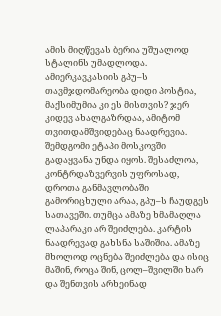ამის მიღწევას ბერია უშუალოდ სტალინს უმადლოდა.
ამიერკავკასიის გპუ–ს თავმჯდომარეობა დიდი პოსტია, მაქსიმუმია კი ეს მისთვის? ჯერ კიდევ ახალგაზრდაა, ამიტომ თვითდამშვიდებაც ნაადრევია. შემდგომი ეტაპი მოსკოვში გადაყვანა უნდა იყოს. შესაძლოა, კონტრდაზვერვის უფროსად, დროთა განმავლობაში გამორიცხული არაა, გპუ–ს ჩაუდგეს სათავეში. თუმცა ამაზე ხმამაღლა ლაპარაკი არ შეიძლება. კარტის ნაადრევად გახსნა საშიშია. ამაზე მხოლოდ ოცნება შეიძლება და ისიც მაშინ, როცა შინ, ცოლ–შვილში ხარ და შენთვის არხეინად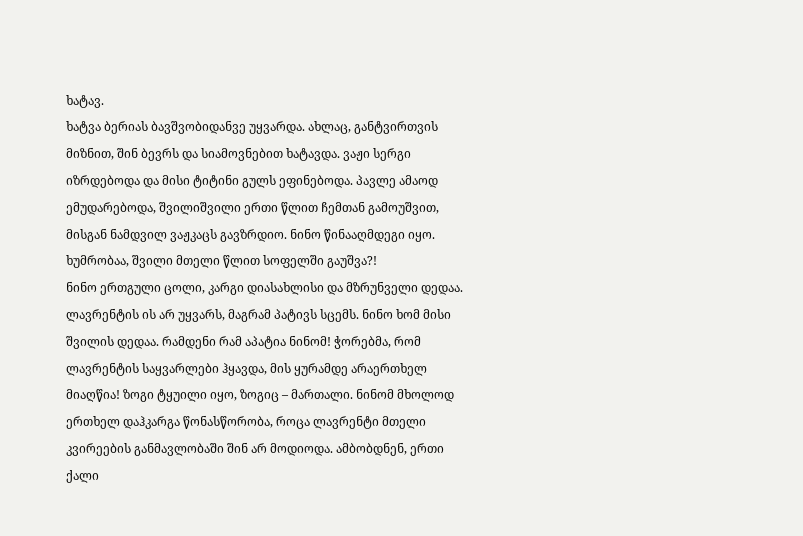ხატავ.
ხატვა ბერიას ბავშვობიდანვე უყვარდა. ახლაც, განტვირთვის მიზნით, შინ ბევრს და სიამოვნებით ხატავდა. ვაჟი სერგი იზრდებოდა და მისი ტიტინი გულს ეფინებოდა. პავლე ამაოდ ემუდარებოდა, შვილიშვილი ერთი წლით ჩემთან გამოუშვით, მისგან ნამდვილ ვაჟკაცს გავზრდიო. ნინო წინააღმდეგი იყო. ხუმრობაა, შვილი მთელი წლით სოფელში გაუშვა?!
ნინო ერთგული ცოლი, კარგი დიასახლისი და მზრუნველი დედაა. ლავრენტის ის არ უყვარს, მაგრამ პატივს სცემს. ნინო ხომ მისი შვილის დედაა. რამდენი რამ აპატია ნინომ! ჭორებმა, რომ ლავრენტის საყვარლები ჰყავდა, მის ყურამდე არაერთხელ მიაღწია! ზოგი ტყუილი იყო, ზოგიც – მართალი. ნინომ მხოლოდ ერთხელ დაჰკარგა წონასწორობა, როცა ლავრენტი მთელი კვირეების განმავლობაში შინ არ მოდიოდა. ამბობდნენ, ერთი ქალი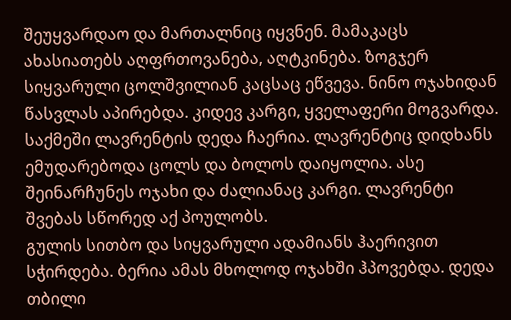შეუყვარდაო და მართალნიც იყვნენ. მამაკაცს ახასიათებს აღფრთოვანება, აღტკინება. ზოგჯერ სიყვარული ცოლშვილიან კაცსაც ეწვევა. ნინო ოჯახიდან წასვლას აპირებდა. კიდევ კარგი, ყველაფერი მოგვარდა. საქმეში ლავრენტის დედა ჩაერია. ლავრენტიც დიდხანს ემუდარებოდა ცოლს და ბოლოს დაიყოლია. ასე შეინარჩუნეს ოჯახი და ძალიანაც კარგი. ლავრენტი შვებას სწორედ აქ პოულობს.
გულის სითბო და სიყვარული ადამიანს ჰაერივით სჭირდება. ბერია ამას მხოლოდ ოჯახში ჰპოვებდა. დედა თბილი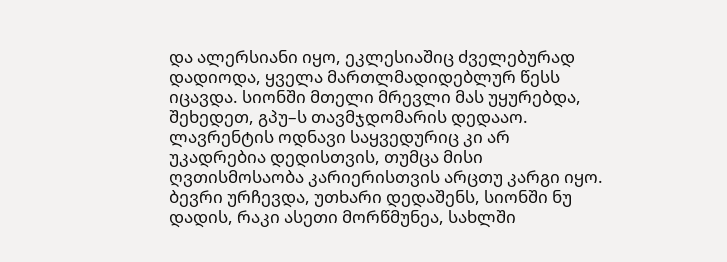და ალერსიანი იყო, ეკლესიაშიც ძველებურად დადიოდა, ყველა მართლმადიდებლურ წესს იცავდა. სიონში მთელი მრევლი მას უყურებდა, შეხედეთ, გპუ–ს თავმჯდომარის დედააო. ლავრენტის ოდნავი საყვედურიც კი არ უკადრებია დედისთვის, თუმცა მისი ღვთისმოსაობა კარიერისთვის არცთუ კარგი იყო. ბევრი ურჩევდა, უთხარი დედაშენს, სიონში ნუ დადის, რაკი ასეთი მორწმუნეა, სახლში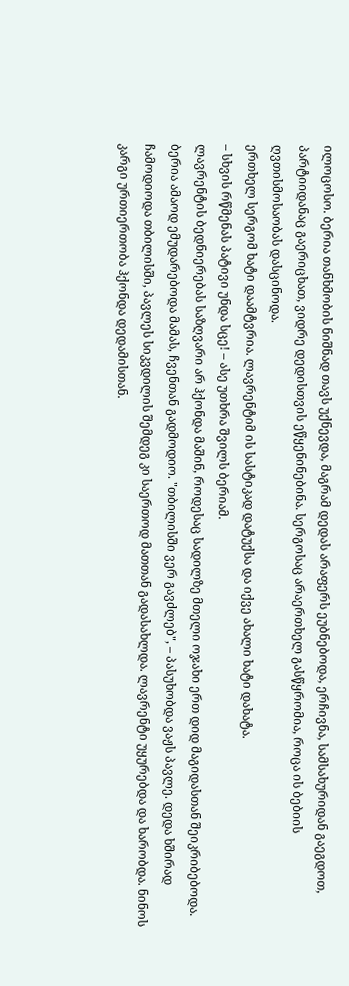ილოცოსო. ბერია თანხმობის ნიშნად თავს უქნევდა, მაგრამ დედას არაფერს ეუბნებოდა, ერჩივნა, სამსახურიდან გაეგდოთ, პარტიიდანაც გაერიცხათ, ვიდრე დედისთვის ეწყენინებინა. სერგოსაც არაერთხელ გასწყრომია, როცა ის ბებიის ღვთისმოსაობას დასცინოდა.
ერთხელ სერგომ ხატი დაამტვრია. ლავრენტიმ ის სასტიკად დატუქსა და იქვე ახალი ხატი დახატა.
– სხვის რწმენას პატივი უნდა სცე! – ასე უთხრა შვილს ბერიამ.
ლავრენტის ბედნიერებას საზღვარი არ ჰქონდა მაშინ, როდესაც სადილზე მთელი ოჯახი ერთ დიდ მაგიდასთან შეიკრიბებოდა. ბერია ამაოდ ემუდარებოდა მამას, ჩვენთან გადმოდიო. "თბილისში ვერ გავძლებ", – პასუხობდა ვაჟს პავლე. დედა ხშირად ჩამოდიოდა თბილისში, პავლეს სიკვდილის შემდეგ კი საერთოდ მათთან გადასახლდა. ლავრენტი უყურებდა და ხარობდა. ნინოს კარგი ურთიერთობა ჰქონდა დედამისთან.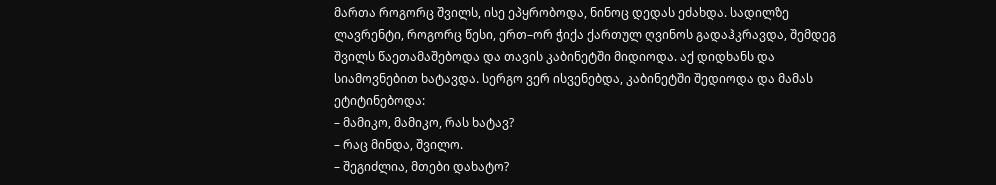მართა როგორც შვილს, ისე ეპყრობოდა, ნინოც დედას ეძახდა. სადილზე ლავრენტი, როგორც წესი, ერთ–ორ ჭიქა ქართულ ღვინოს გადაჰკრავდა, შემდეგ შვილს წაეთამაშებოდა და თავის კაბინეტში მიდიოდა. აქ დიდხანს და სიამოვნებით ხატავდა. სერგო ვერ ისვენებდა, კაბინეტში შედიოდა და მამას ეტიტინებოდა:
– მამიკო, მამიკო, რას ხატავ?
– რაც მინდა, შვილო.
– შეგიძლია, მთები დახატო?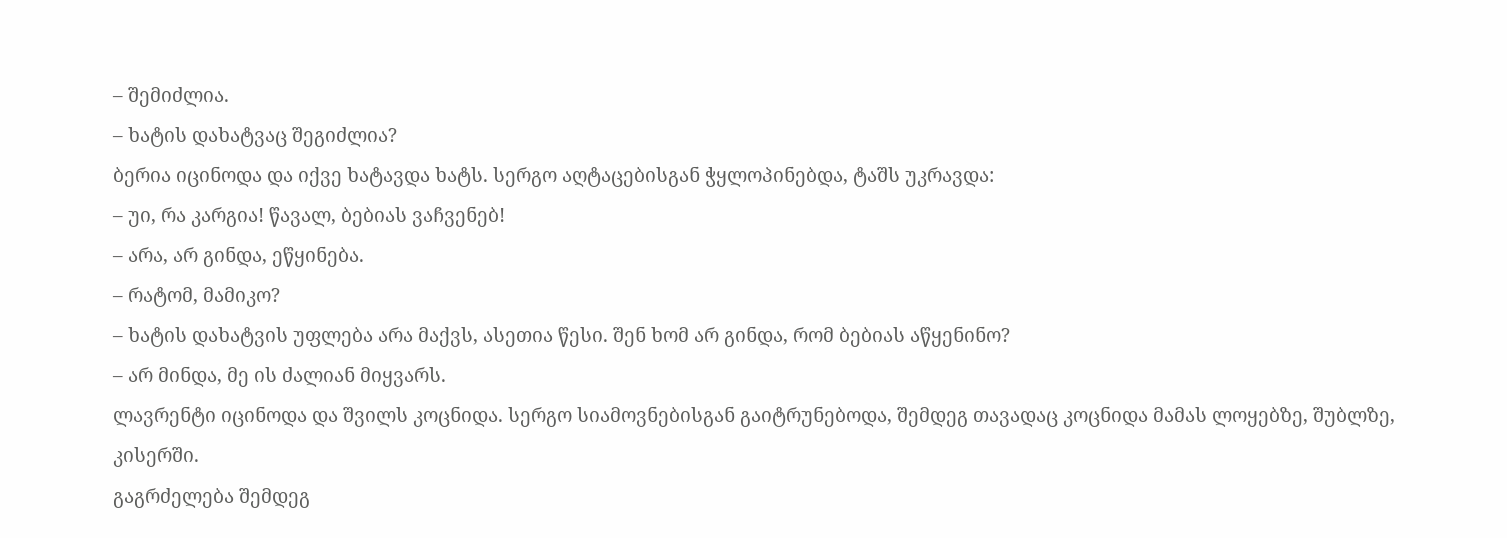– შემიძლია.
– ხატის დახატვაც შეგიძლია?
ბერია იცინოდა და იქვე ხატავდა ხატს. სერგო აღტაცებისგან ჭყლოპინებდა, ტაშს უკრავდა:
– უი, რა კარგია! წავალ, ბებიას ვაჩვენებ!
– არა, არ გინდა, ეწყინება.
– რატომ, მამიკო?
– ხატის დახატვის უფლება არა მაქვს, ასეთია წესი. შენ ხომ არ გინდა, რომ ბებიას აწყენინო?
– არ მინდა, მე ის ძალიან მიყვარს.
ლავრენტი იცინოდა და შვილს კოცნიდა. სერგო სიამოვნებისგან გაიტრუნებოდა, შემდეგ თავადაც კოცნიდა მამას ლოყებზე, შუბლზე, კისერში.
გაგრძელება შემდეგ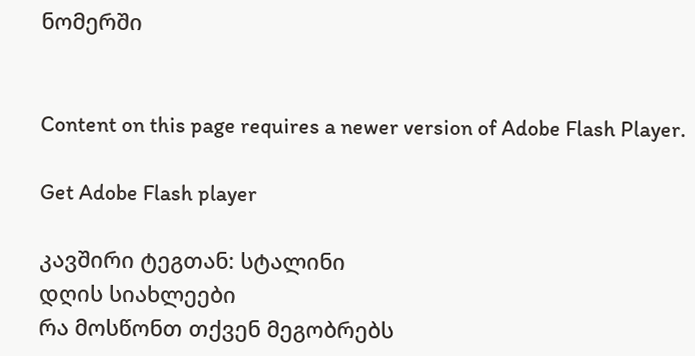ნომერში


Content on this page requires a newer version of Adobe Flash Player.

Get Adobe Flash player

კავშირი ტეგთან: სტალინი
დღის სიახლეები
რა მოსწონთ თქვენ მეგობრებს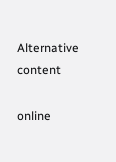Alternative content

online